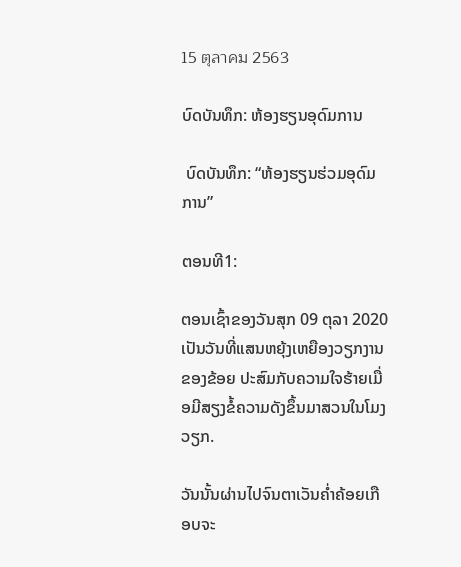15 ตุลาคม 2563

ບົດບັນທຶກ: ຫ້ອງຮຽນອຸດົມການ

 ບົດບັນທຶກ: “ຫ້ອງຮຽນຮ່ວມອຸດົມການ”

ຕອນທີ1:

ຕອນເຊົ້າຂອງວັນສຸກ 09 ຕຸລາ 2020 ເປັນວັນທີ່ແສນຫຍຸ້ງເຫຍືອງວຽກງານຂອງຂ້ອຍ ປະສົມກັບຄວາມໃຈຮ້າຍເມື່ອມີສຽງຂໍ້ຄວາມດັງຂຶ້ນມາສວນໃນໂມງວຽກ.

ວັນນັ້ນຜ່ານໄປຈົນຕາເວັນຄ່ຳຄ້ອຍເກືອບຈະ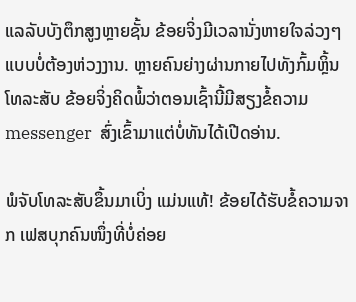ແລລັບບັງຕຶກສູງຫຼາຍຊັ້ນ ຂ້ອຍຈິ່ງມີເວລານັ່ງຫາຍໃຈລ່ວງໆ ແບບບໍ່ຕ້ອງຫ່ວງງານ. ຫຼາຍຄົນຍ່າງຜ່ານກາຍໄປທັງກົ້ມຫຼິ້ນໂທລະສັບ ຂ້ອຍຈິ່ງຄິດພໍ້ວ່າຕອນເຊົ້ານີ້ມີສຽງຂໍ້ຄວາມ messenger  ສົ່ງເຂົ້າມາແຕ່ບໍ່ທັນໄດ້ເປີດອ່ານ.

ພໍຈັບໂທລະສັບຂຶ້ນມາເບິ່ງ ແມ່ນແທ້! ຂ້ອຍໄດ້ຮັບຂໍ້ຄວາມຈາກ ເຟສບຸກຄົນໜຶ່ງທີ່ບໍ່ຄ່ອຍ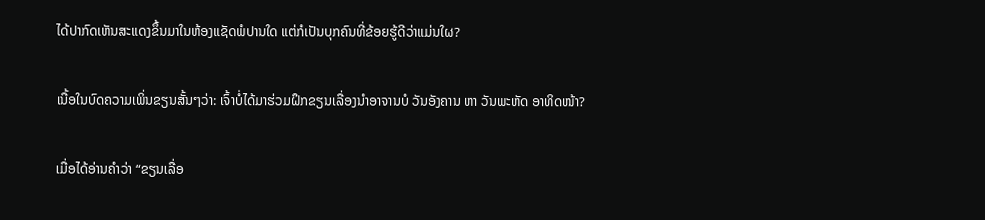ໄດ້ປາກົດເຫັນສະແດງຂຶ້ນມາໃນຫ້ອງແຊັດພໍປານໃດ ແຕ່ກໍເປັນບຸກຄົນທີ່ຂ້ອຍຮູ້ດີວ່າແມ່ນໃຜ?

ເນື້ອໃນບົດຄວາມເພິ່ນຂຽນສັ້ນໆວ່າ: ເຈົ້າບໍ່ໄດ້ມາຮ່ວມຝຶກຂຽນເລື່ອງນໍາອາຈານບໍ ວັນອັງຄານ ຫາ ວັນພະຫັດ ອາທິດໜ້າ?

ເມື່ອໄດ້ອ່ານຄຳວ່າ “ຂຽນເລື່ອ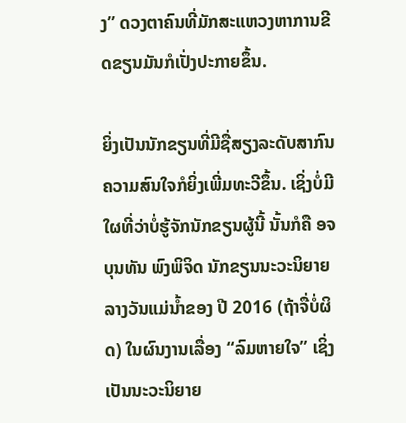ງ” ດວງຕາຄົນທີ່ມັກສະແຫວງຫາການຂີດຂຽນມັນກໍເປັ່ງປະກາຍຂຶ້ນ.

ຍິ່ງເປັນນັກຂຽນທີ່ມີຊື່ສຽງລະດັບສາກົນ ຄວາມສົນໃຈກໍຍິ່ງເພີ່ມທະວີຂຶ້ນ. ເຊິ່ງບໍ່ມີໃຜທີ່ວ່າບໍ່ຮູ້ຈັກນັກຂຽນຜູ້ນີ້ ນັ້ນກໍຄື ອຈ ບຸນທັນ ພົງພິຈິດ ນັກຂຽນນະວະນິຍາຍລາງວັນແມ່ນ້ຳຂອງ ປີ 2016 (ຖ້າຈື່ບໍ່ຜິດ) ໃນຜົນງານເລື່ອງ “ລົມຫາຍໃຈ” ເຊິ່ງເປັນນະວະນິຍາຍ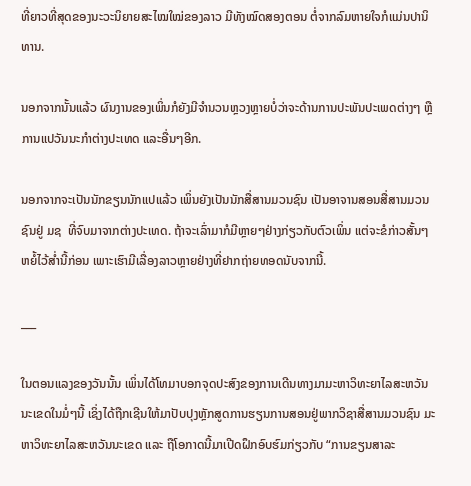ທີ່ຍາວທີ່ສຸດຂອງນະວະນິຍາຍສະໄໝໃໝ່ຂອງລາວ ມີທັງໝົດສອງຕອນ ຕໍ່ຈາກລົມຫາຍໃຈກໍແມ່ນປານິທານ.

ນອກຈາກນັ້ນແລ້ວ ຜົນງານຂອງເພິ່ນກໍຍັງມີຈຳນວນຫຼວງຫຼາຍບໍ່ວ່າຈະດ້ານການປະພັນປະເພດຕ່າງໆ ຫຼືການແປວັນນະກຳຕ່າງປະເທດ ແລະອື່ນໆອີກ.

ນອກຈາກຈະເປັນນັກຂຽນນັກແປແລ້ວ ເພິ່ນຍັງເປັນນັກສື່ສານມວນຊົນ ເປັນອາຈານສອນສື່ສານມວນຊົນຢູ່ ມຊ  ທີ່ຈົບມາຈາກຕ່າງປະເທດ. ຖ້າຈະເລົ່າມາກໍມີຫຼາຍໆຢ່າງກ່ຽວກັບຕົວເພິ່ນ ແຕ່ຈະຂໍກ່າວສັ້ນໆຫຍໍ້ໄວ້ສ່ຳນີ້ກ່ອນ ເພາະເຮົາມີເລື່ອງລາວຫຼາຍຢ່າງທີ່ຢາກຖ່າຍທອດນັບຈາກນີ້.

___

ໃນຕອນແລງຂອງວັນນັ້ນ ເພິ່ນໄດ້ໂທມາບອກຈຸດປະສົງຂອງການເດີນທາງມາມະຫາວິທະຍາໄລສະຫວັນນະເຂດໃນມໍ່ໆນີ້ ເຊິ່ງໄດ້ຖືກເຊີນໃຫ້ມາປັບປຸງຫຼັກສູດການຮຽນການສອນຢູ່ພາກວິຊາສື່ສານມວນຊົນ ມະຫາວິທະຍາໄລສະຫວັນນະເຂດ ແລະ ຖືໂອກາດນີ້ມາເປີດຝຶກອົບຮົມກ່ຽວກັບ “ການຂຽນສາລະ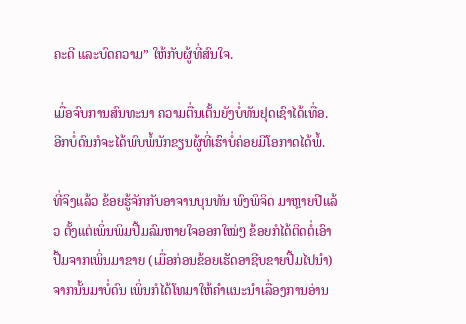ຄະດີ ແລະບົດຄວາມ” ໃຫ້ກັບຜູ້ທີ່ສົນໃຈ.

ເມື່ອຈົບການສົນທະນາ ຄວາມຕື່ນເຕັ້ນຍັງບໍ່ທັນຢຸດເຊົາໄດ້ເທື່ອ. ອີກບໍ່ດົນກໍຈະໄດ້ພົບພໍ້ນັກຂຽນຜູ້ທີ່ເຮົາບໍ່ຄ່ອຍມີໂອກາດໄດ້ພໍ້.

ທີ່ຈິງແລ້ວ ຂ້ອຍຮູ້ຈັກກັບອາຈານບຸນທັນ ພົງພິຈິດ ມາຫຼາຍປີແລ້ວ ຕັ້ງແຕ່ເພິ່ນພິມປື້ມລົມຫາຍໃຈອອກໃໝ່ໆ ຂ້ອຍກໍໄດ້ຕິດຕໍ່ເອົາປື້ມຈາກເພິ່ນມາຂາຍ (ເມື່ອກ່ອນຂ້ອຍເຮັດອາຊີບຂາຍປື້ມໄປນຳ) ຈາກນັ້ນມາບໍ່ດົນ ເພິ່ນກໍໄດ້ໂທມາໃຫ້ຄຳແນະນຳເລື່ອງການອ່ານ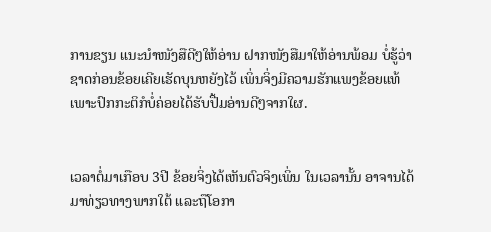ການຂຽນ ແນະນຳໜັງສືດີໆໃຫ້ອ່ານ ຝາກໜັງສືມາໃຫ້ອ່ານພ້ອມ ບໍ່ຮູ້ວ່າຊາດກ່ອນຂ້ອຍເຄີຍເຮັດບຸນຫຍັງໄວ້ ເພິ່ນຈິ່ງມີຄວາມຮັກແພງຂ້ອຍແທ້ ເພາະປົກກະຕິກໍບໍ່ຄ່ອຍໄດ້ຮັບປື້ມອ່ານດີໆຈາກໃຜ.


ເວລາຕໍ່ມາເກືອບ 3ປີ ຂ້ອຍຈິ່ງໄດ້ເຫັນຕົວຈິງເພິ່ນ ໃນເວລານັ້ນ ອາຈານໄດ້ມາທ່ຽວທາງພາກໃຕ້ ແລະຖືໂອກາ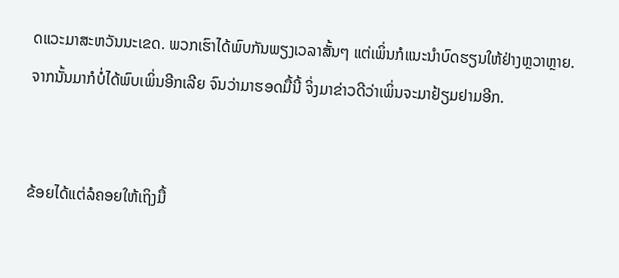ດແວະມາສະຫວັນນະເຂດ. ພວກເຮົາໄດ້ພົບກັນພຽງເວລາສັ້ນໆ ແຕ່ເພິ່ນກໍແນະນຳບົດຮຽນໃຫ້ຢ່າງຫຼວາຫຼາຍ. ຈາກນັ້ນມາກໍບໍ່ໄດ້ພົບເພິ່ນອີກເລີຍ ຈົນວ່າມາຮອດມື້ນີ້ ຈິ່ງມາຂ່າວດີວ່າເພິ່ນຈະມາຢ້ຽມຢາມອີກ.


ຂ້ອຍໄດ້ແຕ່ລໍຄອຍໃຫ້ເຖິງມື້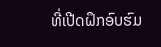ທີ່ເປີດຝຶກອົບຮົມ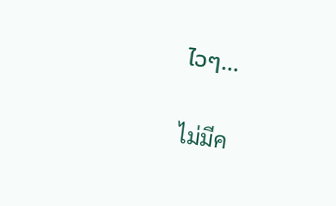ໄວໆ...

ไม่มีค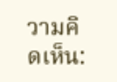วามคิดเห็น: